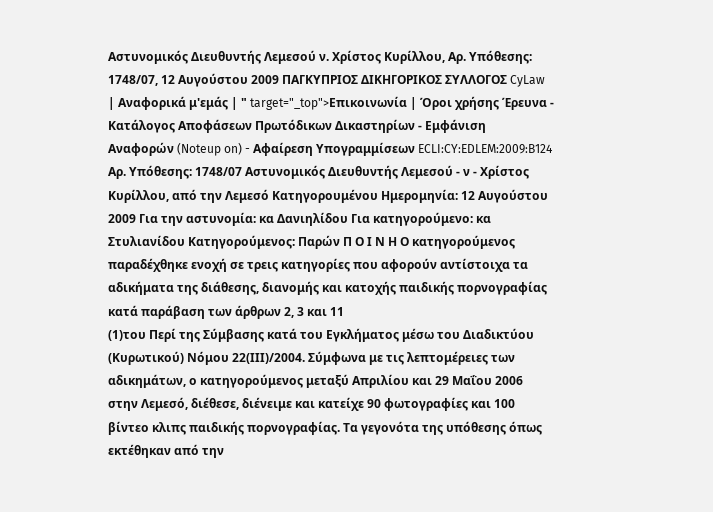Αστυνομικός Διευθυντής Λεμεσού ν. Χρίστος Κυρίλλου, Αρ. Υπόθεσης: 1748/07, 12 Αυγούστου 2009 ΠΑΓΚΥΠΡΙΟΣ ΔΙΚΗΓΟΡΙΚΟΣ ΣΥΛΛΟΓΟΣ CyLaw | Αναφορικά μ'εμάς | " target="_top">Επικοινωνία | Όροι χρήσης Έρευνα - Κατάλογος Αποφάσεων Πρωτόδικων Δικαστηρίων - Εμφάνιση Αναφορών (Noteup on) - Αφαίρεση Υπογραμμίσεων ECLI:CY:EDLEM:2009:B124 Αρ. Υπόθεσης: 1748/07 Αστυνομικός Διευθυντής Λεμεσού - ν - Χρίστος Κυρίλλου, από την Λεμεσό Κατηγορουμένου Ημερομηνία: 12 Αυγούστου 2009 Για την αστυνομία: κα Δανιηλίδου Για κατηγορούμενο: κα Στυλιανίδου Κατηγορούμενος: Παρών Π Ο Ι Ν Η Ο κατηγορούμενος παραδέχθηκε ενοχή σε τρεις κατηγορίες που αφορούν αντίστοιχα τα αδικήματα της διάθεσης, διανομής και κατοχής παιδικής πορνογραφίας κατά παράβαση των άρθρων 2, 3 και 11
(1)του Περί της Σύμβασης κατά του Εγκλήματος μέσω του Διαδικτύου (Κυρωτικού) Νόμου 22(ΙΙΙ)/2004. Σύμφωνα με τις λεπτομέρειες των αδικημάτων, ο κατηγορούμενος μεταξύ Απριλίου και 29 Μαΐου 2006 στην Λεμεσό, διέθεσε, διένειμε και κατείχε 90 φωτογραφίες και 100 βίντεο κλιπς παιδικής πορνογραφίας. Τα γεγονότα της υπόθεσης όπως εκτέθηκαν από την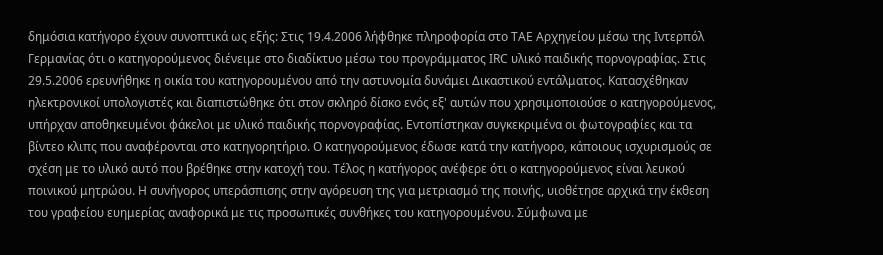δημόσια κατήγορο έχουν συνοπτικά ως εξής: Στις 19.4.2006 λήφθηκε πληροφορία στο ΤΑΕ Αρχηγείου μέσω της Ιντερπόλ Γερμανίας ότι ο κατηγορούμενος διένειμε στο διαδίκτυο μέσω του προγράμματος IRC υλικό παιδικής πορνογραφίας. Στις 29.5.2006 ερευνήθηκε η οικία του κατηγορουμένου από την αστυνομία δυνάμει Δικαστικού εντάλματος. Κατασχέθηκαν ηλεκτρονικοί υπολογιστές και διαπιστώθηκε ότι στον σκληρό δίσκο ενός εξ' αυτών που χρησιμοποιούσε ο κατηγορούμενος, υπήρχαν αποθηκευμένοι φάκελοι με υλικό παιδικής πορνογραφίας. Εντοπίστηκαν συγκεκριμένα οι φωτογραφίες και τα βίντεο κλιπς που αναφέρονται στο κατηγορητήριο. Ο κατηγορούμενος έδωσε κατά την κατήγορο, κάποιους ισχυρισμούς σε σχέση με το υλικό αυτό που βρέθηκε στην κατοχή του. Τέλος η κατήγορος ανέφερε ότι ο κατηγορούμενος είναι λευκού ποινικού μητρώου. Η συνήγορος υπεράσπισης στην αγόρευση της για μετριασμό της ποινής, υιοθέτησε αρχικά την έκθεση του γραφείου ευημερίας αναφορικά με τις προσωπικές συνθήκες του κατηγορουμένου. Σύμφωνα με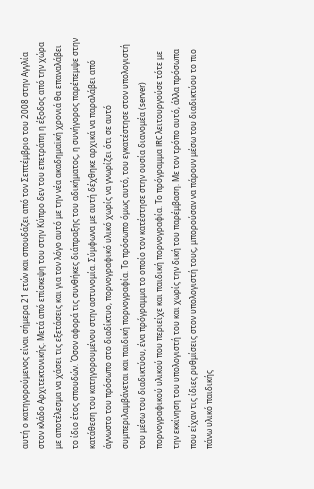αυτή ο κατηγορούμενος είναι σήμερα 21 ετών και σπουδάζει από τον Σεπτέμβριο του 2008 στην Αγγλία στον κλάδο Αρχιτεκτονικής. Μετά από επίσκεψη του στην Κύπρο δεν του επετράπη η έξοδος από την χώρα με αποτέλεσμα να χάσει τις εξετάσεις και για τον λόγο αυτό με την νέα ακαδημαϊκή χρονιά θα επαναλάβει το ίδιο έτος σπουδών. Όσον αφορά τις συνθήκες διάπραξης του αδικήματος, η συνήγορος παρέπεμψε στην κατάθεση του κατηγορουμένου στην αστυνομία. Σύμφωνα με αυτή δέχθηκε αρχικά να παραλάβει από άγνωστο του πρόσωπο στο διαδίκτυο, πορνογραφικό υλικό χωρίς να γνωρίζει ότι σε αυτό συμπεριλαμβάνεται και παιδική πορνογραφία. Το πρόσωπο όμως αυτό, του εγκατέστησε στον υπολογιστή του μέσω του διαδικτύου, ένα πρόγραμμα το οποίο τον κατέστησε στην ουσία διανομέα (server) πορνογραφικού υλικού που περιείχε και παιδική πορνογραφία. Το πρόγραμμα IRC λειτουργούσε τότε με την εκκίνηση του υπολογιστή του και χωρίς την δική του παρέμβαση. Με τον τρόπο αυτό, άλλα πρόσωπα που είχαν τις ίδιες ρυθμίσεις στον υπολογιστή τους, μπορούσαν να πάρουν μέσω του διαδικτύου το πιο πάνω υλικό παιδικής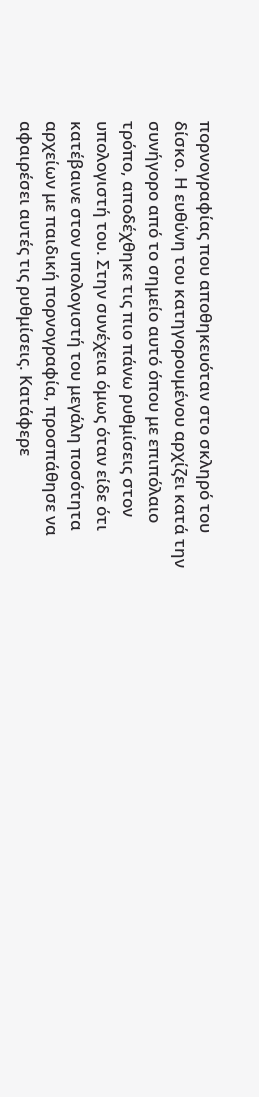πορνογραφίας που αποθηκευόταν στο σκληρό του δίσκο. Η ευθύνη του κατηγορουμένου αρχίζει κατά την συνήγορο από το σημείο αυτό όπου με επιπόλαιο τρόπο, αποδέχθηκε τις πιο πάνω ρυθμίσεις στον υπολογιστή του. Στην συνέχεια όμως όταν είδε ότι κατέβαινε στον υπολογιστή του μεγάλη ποσότητα αρχείων με παιδική πορνογραφία, προσπάθησε να αφαιρέσει αυτές τις ρυθμίσεις. Κατάφερε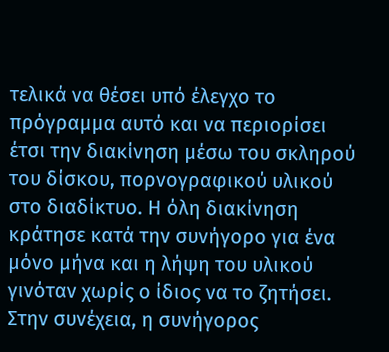τελικά να θέσει υπό έλεγχο το πρόγραμμα αυτό και να περιορίσει έτσι την διακίνηση μέσω του σκληρού του δίσκου, πορνογραφικού υλικού στο διαδίκτυο. Η όλη διακίνηση κράτησε κατά την συνήγορο για ένα μόνο μήνα και η λήψη του υλικού γινόταν χωρίς ο ίδιος να το ζητήσει. Στην συνέχεια, η συνήγορος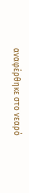αναφέρθηκε στο νεαρό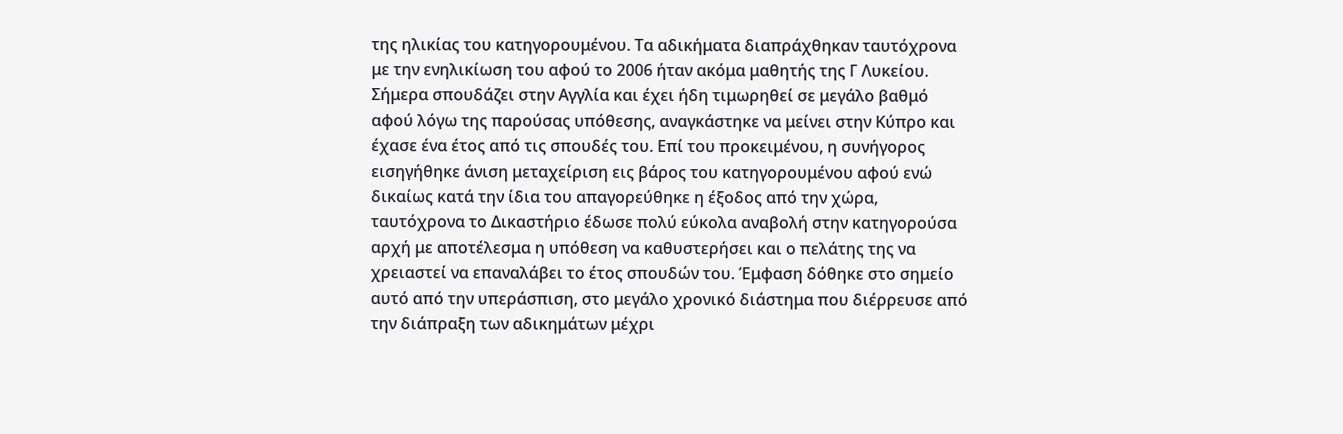της ηλικίας του κατηγορουμένου. Τα αδικήματα διαπράχθηκαν ταυτόχρονα με την ενηλικίωση του αφού το 2006 ήταν ακόμα μαθητής της Γ Λυκείου. Σήμερα σπουδάζει στην Αγγλία και έχει ήδη τιμωρηθεί σε μεγάλο βαθμό αφού λόγω της παρούσας υπόθεσης, αναγκάστηκε να μείνει στην Κύπρο και έχασε ένα έτος από τις σπουδές του. Επί του προκειμένου, η συνήγορος εισηγήθηκε άνιση μεταχείριση εις βάρος του κατηγορουμένου αφού ενώ δικαίως κατά την ίδια του απαγορεύθηκε η έξοδος από την χώρα, ταυτόχρονα το Δικαστήριο έδωσε πολύ εύκολα αναβολή στην κατηγορούσα αρχή με αποτέλεσμα η υπόθεση να καθυστερήσει και ο πελάτης της να χρειαστεί να επαναλάβει το έτος σπουδών του. Έμφαση δόθηκε στο σημείο αυτό από την υπεράσπιση, στο μεγάλο χρονικό διάστημα που διέρρευσε από την διάπραξη των αδικημάτων μέχρι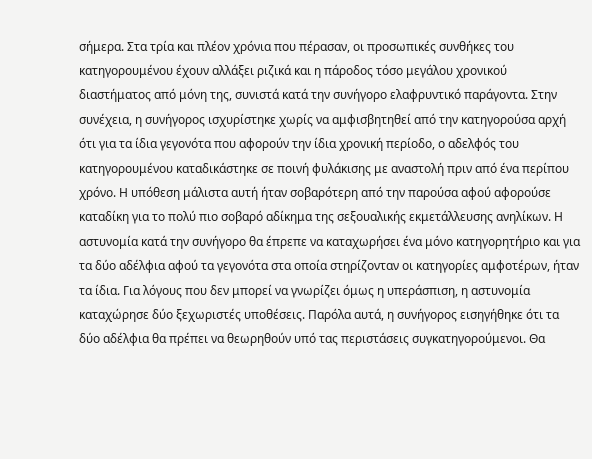σήμερα. Στα τρία και πλέον χρόνια που πέρασαν, οι προσωπικές συνθήκες του κατηγορουμένου έχουν αλλάξει ριζικά και η πάροδος τόσο μεγάλου χρονικού διαστήματος από μόνη της, συνιστά κατά την συνήγορο ελαφρυντικό παράγοντα. Στην συνέχεια, η συνήγορος ισχυρίστηκε χωρίς να αμφισβητηθεί από την κατηγορούσα αρχή ότι για τα ίδια γεγονότα που αφορούν την ίδια χρονική περίοδο, ο αδελφός του κατηγορουμένου καταδικάστηκε σε ποινή φυλάκισης με αναστολή πριν από ένα περίπου χρόνο. Η υπόθεση μάλιστα αυτή ήταν σοβαρότερη από την παρούσα αφού αφορούσε καταδίκη για το πολύ πιο σοβαρό αδίκημα της σεξουαλικής εκμετάλλευσης ανηλίκων. Η αστυνομία κατά την συνήγορο θα έπρεπε να καταχωρήσει ένα μόνο κατηγορητήριο και για τα δύο αδέλφια αφού τα γεγονότα στα οποία στηρίζονταν οι κατηγορίες αμφοτέρων, ήταν τα ίδια. Για λόγους που δεν μπορεί να γνωρίζει όμως η υπεράσπιση, η αστυνομία καταχώρησε δύο ξεχωριστές υποθέσεις. Παρόλα αυτά, η συνήγορος εισηγήθηκε ότι τα δύο αδέλφια θα πρέπει να θεωρηθούν υπό τας περιστάσεις συγκατηγορούμενοι. Θα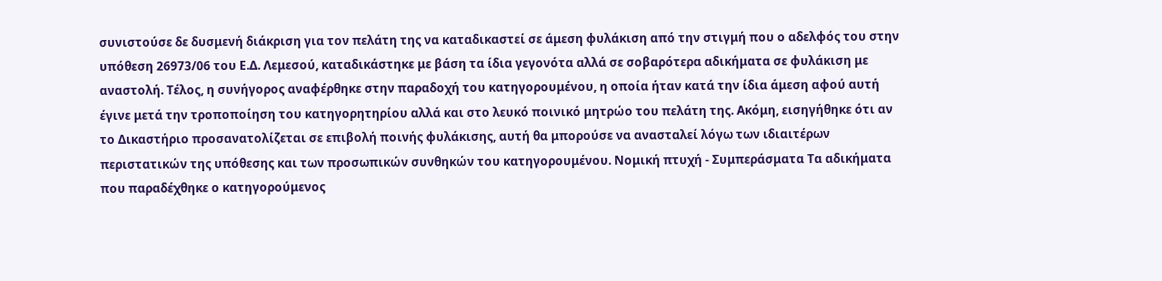συνιστούσε δε δυσμενή διάκριση για τον πελάτη της να καταδικαστεί σε άμεση φυλάκιση από την στιγμή που ο αδελφός του στην υπόθεση 26973/06 του Ε.Δ. Λεμεσού, καταδικάστηκε με βάση τα ίδια γεγονότα αλλά σε σοβαρότερα αδικήματα σε φυλάκιση με αναστολή. Τέλος, η συνήγορος αναφέρθηκε στην παραδοχή του κατηγορουμένου, η οποία ήταν κατά την ίδια άμεση αφού αυτή έγινε μετά την τροποποίηση του κατηγορητηρίου αλλά και στο λευκό ποινικό μητρώο του πελάτη της. Ακόμη, εισηγήθηκε ότι αν το Δικαστήριο προσανατολίζεται σε επιβολή ποινής φυλάκισης, αυτή θα μπορούσε να ανασταλεί λόγω των ιδιαιτέρων περιστατικών της υπόθεσης και των προσωπικών συνθηκών του κατηγορουμένου. Νομική πτυχή - Συμπεράσματα Τα αδικήματα που παραδέχθηκε ο κατηγορούμενος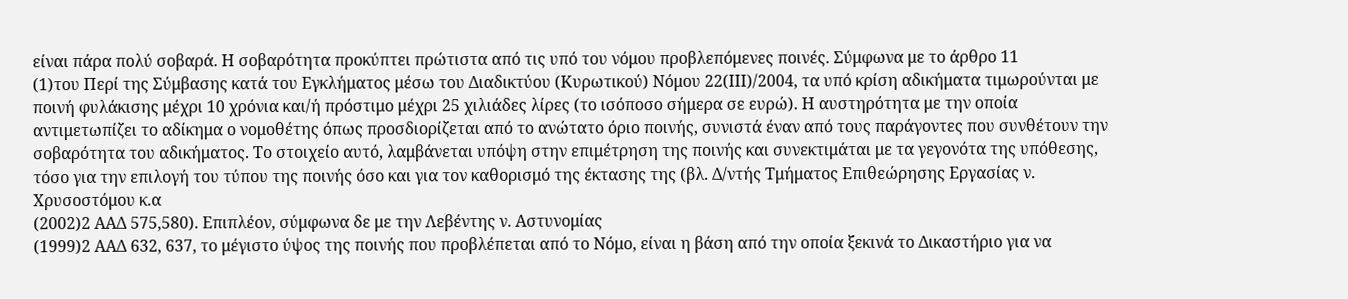είναι πάρα πολύ σοβαρά. Η σοβαρότητα προκύπτει πρώτιστα από τις υπό του νόμου προβλεπόμενες ποινές. Σύμφωνα με το άρθρο 11
(1)του Περί της Σύμβασης κατά του Εγκλήματος μέσω του Διαδικτύου (Κυρωτικού) Νόμου 22(ΙΙΙ)/2004, τα υπό κρίση αδικήματα τιμωρούνται με ποινή φυλάκισης μέχρι 10 χρόνια και/ή πρόστιμο μέχρι 25 χιλιάδες λίρες (το ισόποσο σήμερα σε ευρώ). Η αυστηρότητα με την οποία αντιμετωπίζει το αδίκημα ο νομοθέτης όπως προσδιορίζεται από το ανώτατο όριο ποινής, συνιστά έναν από τους παράγοντες που συνθέτουν την σοβαρότητα του αδικήματος. Το στοιχείο αυτό, λαμβάνεται υπόψη στην επιμέτρηση της ποινής και συνεκτιμάται με τα γεγονότα της υπόθεσης, τόσο για την επιλογή του τύπου της ποινής όσο και για τον καθορισμό της έκτασης της (βλ. Δ/ντής Τμήματος Επιθεώρησης Εργασίας ν. Χρυσοστόμου κ.α
(2002)2 ΑΑΔ 575,580). Επιπλέον, σύμφωνα δε με την Λεβέντης ν. Αστυνομίας
(1999)2 ΑΑΔ 632, 637, το μέγιστο ύψος της ποινής που προβλέπεται από το Νόμο, είναι η βάση από την οποία ξεκινά το Δικαστήριο για να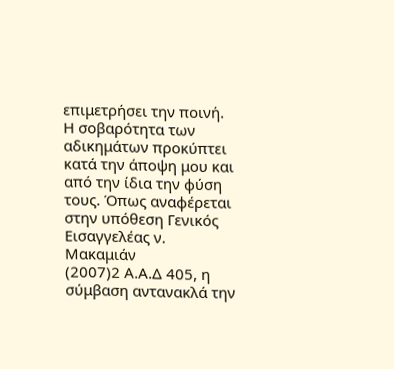επιμετρήσει την ποινή. Η σοβαρότητα των αδικημάτων προκύπτει κατά την άποψη μου και από την ίδια την φύση τους. Όπως αναφέρεται στην υπόθεση Γενικός Εισαγγελέας ν. Μακαμιάν
(2007)2 Α.Α.Δ 405, η σύμβαση αντανακλά την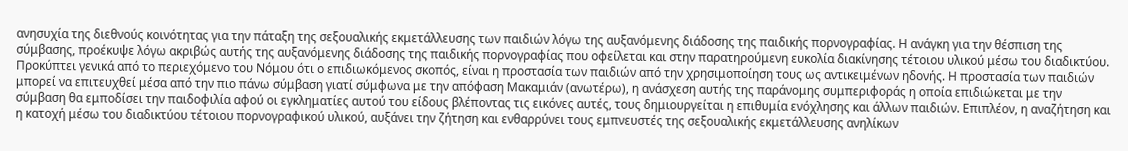ανησυχία της διεθνούς κοινότητας για την πάταξη της σεξουαλικής εκμετάλλευσης των παιδιών λόγω της αυξανόμενης διάδοσης της παιδικής πορνογραφίας. Η ανάγκη για την θέσπιση της σύμβασης, προέκυψε λόγω ακριβώς αυτής της αυξανόμενης διάδοσης της παιδικής πορνογραφίας που οφείλεται και στην παρατηρούμενη ευκολία διακίνησης τέτοιου υλικού μέσω του διαδικτύου. Προκύπτει γενικά από το περιεχόμενο του Νόμου ότι ο επιδιωκόμενος σκοπός, είναι η προστασία των παιδιών από την χρησιμοποίηση τους ως αντικειμένων ηδονής. Η προστασία των παιδιών μπορεί να επιτευχθεί μέσα από την πιο πάνω σύμβαση γιατί σύμφωνα με την απόφαση Μακαμιάν (ανωτέρω), η ανάσχεση αυτής της παράνομης συμπεριφοράς η οποία επιδιώκεται με την σύμβαση θα εμποδίσει την παιδοφιλία αφού οι εγκληματίες αυτού του είδους βλέποντας τις εικόνες αυτές, τους δημιουργείται η επιθυμία ενόχλησης και άλλων παιδιών. Επιπλέον, η αναζήτηση και η κατοχή μέσω του διαδικτύου τέτοιου πορνογραφικού υλικού, αυξάνει την ζήτηση και ενθαρρύνει τους εμπνευστές της σεξουαλικής εκμετάλλευσης ανηλίκων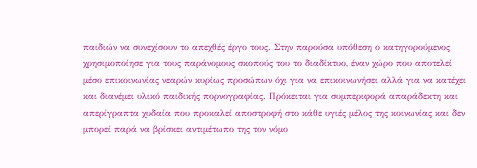παιδιών να συνεχίσουν το απεχθές έργο τους. Στην παρούσα υπόθεση ο κατηγορούμενος χρησιμοποίησε για τους παράνομους σκοπούς του το διαδίκτυο, έναν χώρο που αποτελεί μέσο επικοινωνίας νεαρών κυρίως προσώπων όχι για να επικοινωνήσει αλλά για να κατέχει και διανέμει υλικό παιδικής πορνογραφίας. Πρόκειται για συμπεριφορά απαράδεκτη και απερίγραπτα χυδαία που προκαλεί αποστροφή στο κάθε υγιές μέλος της κοινωνίας και δεν μπορεί παρά να βρίσκει αντιμέτωπο της τον νόμο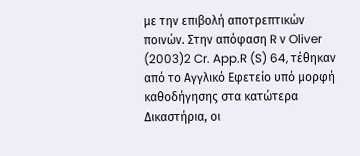με την επιβολή αποτρεπτικών ποινών. Στην απόφαση R ν Oliver
(2003)2 Cr. App.R (S) 64, τέθηκαν από το Αγγλικό Εφετείο υπό μορφή καθοδήγησης στα κατώτερα Δικαστήρια, οι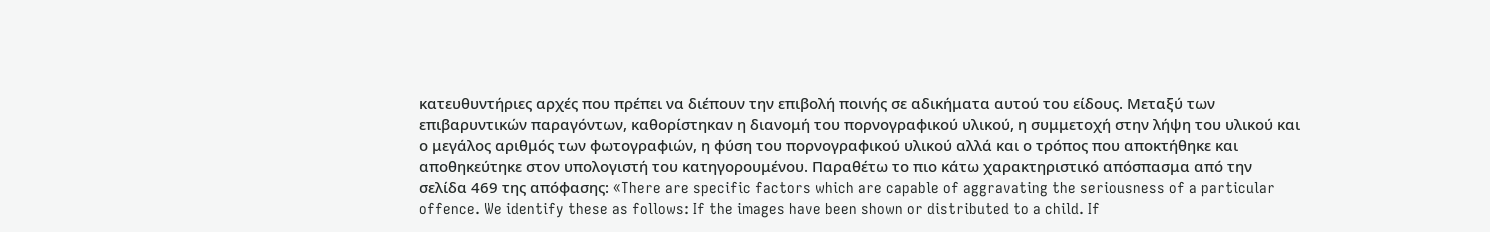κατευθυντήριες αρχές που πρέπει να διέπουν την επιβολή ποινής σε αδικήματα αυτού του είδους. Μεταξύ των επιβαρυντικών παραγόντων, καθορίστηκαν η διανομή του πορνογραφικού υλικού, η συμμετοχή στην λήψη του υλικού και ο μεγάλος αριθμός των φωτογραφιών, η φύση του πορνογραφικού υλικού αλλά και ο τρόπος που αποκτήθηκε και αποθηκεύτηκε στον υπολογιστή του κατηγορουμένου. Παραθέτω το πιο κάτω χαρακτηριστικό απόσπασμα από την σελίδα 469 της απόφασης: «There are specific factors which are capable of aggravating the seriousness of a particular offence. We identify these as follows: If the images have been shown or distributed to a child. If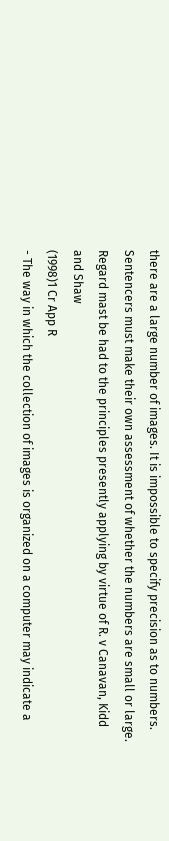there are a large number of images. It is impossible to specify precision as to numbers. Sentencers must make their own assessment of whether the numbers are small or large. Regard mast be had to the principles presently applying by virtue of R. v Canavan, Kidd and Shaw
(1998)1 Cr App R
- The way in which the collection of images is organized on a computer may indicate a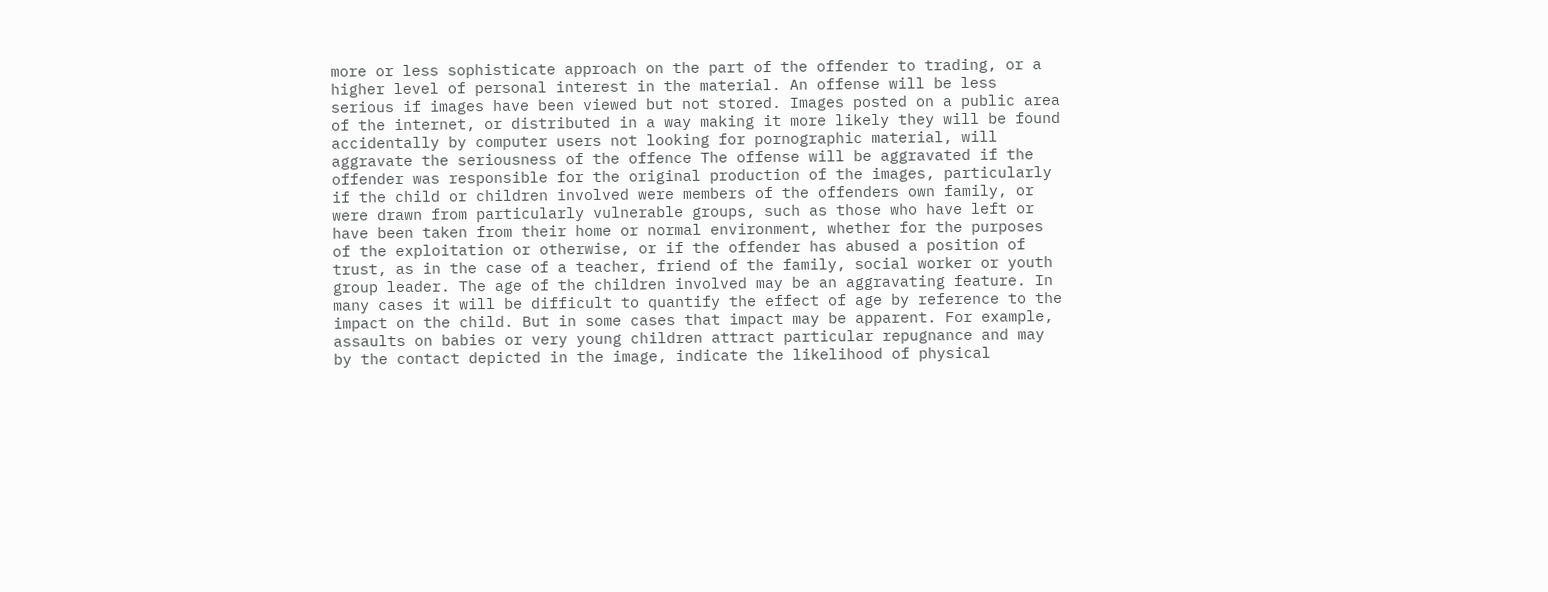more or less sophisticate approach on the part of the offender to trading, or a higher level of personal interest in the material. An offense will be less serious if images have been viewed but not stored. Images posted on a public area of the internet, or distributed in a way making it more likely they will be found accidentally by computer users not looking for pornographic material, will aggravate the seriousness of the offence The offense will be aggravated if the offender was responsible for the original production of the images, particularly if the child or children involved were members of the offenders own family, or were drawn from particularly vulnerable groups, such as those who have left or have been taken from their home or normal environment, whether for the purposes of the exploitation or otherwise, or if the offender has abused a position of trust, as in the case of a teacher, friend of the family, social worker or youth group leader. The age of the children involved may be an aggravating feature. In many cases it will be difficult to quantify the effect of age by reference to the impact on the child. But in some cases that impact may be apparent. For example, assaults on babies or very young children attract particular repugnance and may by the contact depicted in the image, indicate the likelihood of physical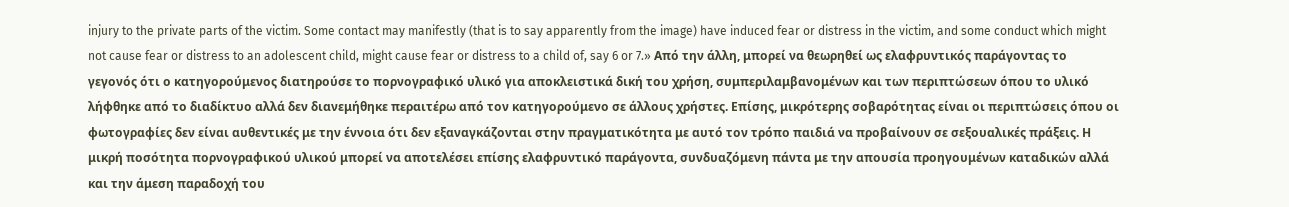injury to the private parts of the victim. Some contact may manifestly (that is to say apparently from the image) have induced fear or distress in the victim, and some conduct which might not cause fear or distress to an adolescent child, might cause fear or distress to a child of, say 6 or 7.» Από την άλλη, μπορεί να θεωρηθεί ως ελαφρυντικός παράγοντας το γεγονός ότι ο κατηγορούμενος διατηρούσε το πορνογραφικό υλικό για αποκλειστικά δική του χρήση, συμπεριλαμβανομένων και των περιπτώσεων όπου το υλικό λήφθηκε από το διαδίκτυο αλλά δεν διανεμήθηκε περαιτέρω από τον κατηγορούμενο σε άλλους χρήστες. Επίσης, μικρότερης σοβαρότητας είναι οι περιπτώσεις όπου οι φωτογραφίες δεν είναι αυθεντικές με την έννοια ότι δεν εξαναγκάζονται στην πραγματικότητα με αυτό τον τρόπο παιδιά να προβαίνουν σε σεξουαλικές πράξεις. Η μικρή ποσότητα πορνογραφικού υλικού μπορεί να αποτελέσει επίσης ελαφρυντικό παράγοντα, συνδυαζόμενη πάντα με την απουσία προηγουμένων καταδικών αλλά και την άμεση παραδοχή του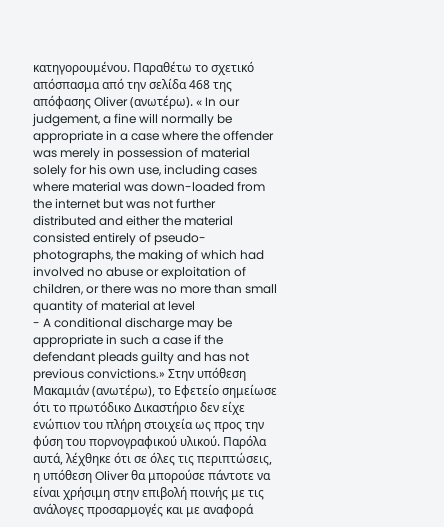κατηγορουμένου. Παραθέτω το σχετικό απόσπασμα από την σελίδα 468 της απόφασης Oliver (ανωτέρω). « In our judgement, a fine will normally be appropriate in a case where the offender was merely in possession of material solely for his own use, including cases where material was down-loaded from the internet but was not further distributed and either the material consisted entirely of pseudo-photographs, the making of which had involved no abuse or exploitation of children, or there was no more than small quantity of material at level
- A conditional discharge may be appropriate in such a case if the defendant pleads guilty and has not previous convictions.» Στην υπόθεση Μακαμιάν (ανωτέρω), το Εφετείο σημείωσε ότι το πρωτόδικο Δικαστήριο δεν είχε ενώπιον του πλήρη στοιχεία ως προς την φύση του πορνογραφικού υλικού. Παρόλα αυτά, λέχθηκε ότι σε όλες τις περιπτώσεις, η υπόθεση Oliver θα μπορούσε πάντοτε να είναι χρήσιμη στην επιβολή ποινής με τις ανάλογες προσαρμογές και με αναφορά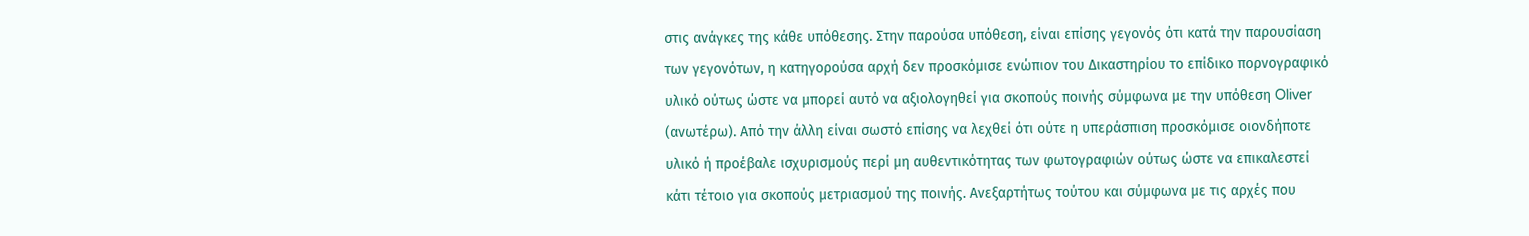στις ανάγκες της κάθε υπόθεσης. Στην παρούσα υπόθεση, είναι επίσης γεγονός ότι κατά την παρουσίαση των γεγονότων, η κατηγορούσα αρχή δεν προσκόμισε ενώπιον του Δικαστηρίου το επίδικο πορνογραφικό υλικό ούτως ώστε να μπορεί αυτό να αξιολογηθεί για σκοπούς ποινής σύμφωνα με την υπόθεση Oliver (ανωτέρω). Από την άλλη είναι σωστό επίσης να λεχθεί ότι ούτε η υπεράσπιση προσκόμισε οιονδήποτε υλικό ή προέβαλε ισχυρισμούς περί μη αυθεντικότητας των φωτογραφιών ούτως ώστε να επικαλεστεί κάτι τέτοιο για σκοπούς μετριασμού της ποινής. Ανεξαρτήτως τούτου και σύμφωνα με τις αρχές που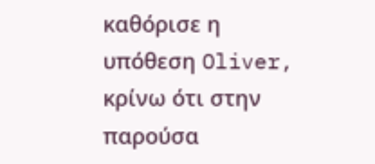καθόρισε η υπόθεση Oliver, κρίνω ότι στην παρούσα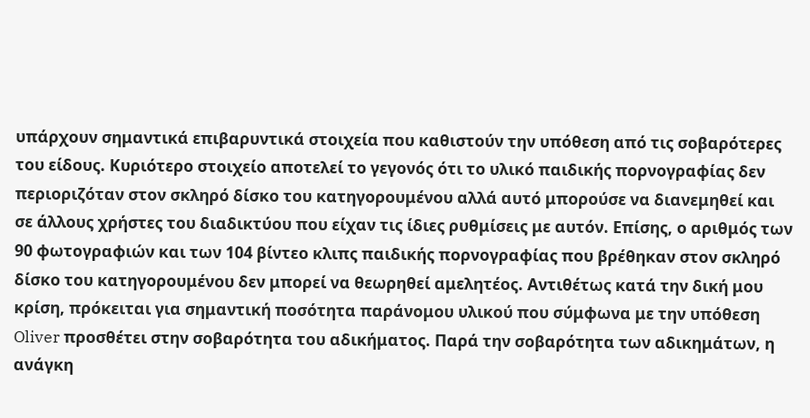υπάρχουν σημαντικά επιβαρυντικά στοιχεία που καθιστούν την υπόθεση από τις σοβαρότερες του είδους. Κυριότερο στοιχείο αποτελεί το γεγονός ότι το υλικό παιδικής πορνογραφίας δεν περιοριζόταν στον σκληρό δίσκο του κατηγορουμένου αλλά αυτό μπορούσε να διανεμηθεί και σε άλλους χρήστες του διαδικτύου που είχαν τις ίδιες ρυθμίσεις με αυτόν. Επίσης, ο αριθμός των 90 φωτογραφιών και των 104 βίντεο κλιπς παιδικής πορνογραφίας που βρέθηκαν στον σκληρό δίσκο του κατηγορουμένου δεν μπορεί να θεωρηθεί αμελητέος. Αντιθέτως κατά την δική μου κρίση, πρόκειται για σημαντική ποσότητα παράνομου υλικού που σύμφωνα με την υπόθεση Oliver προσθέτει στην σοβαρότητα του αδικήματος. Παρά την σοβαρότητα των αδικημάτων, η ανάγκη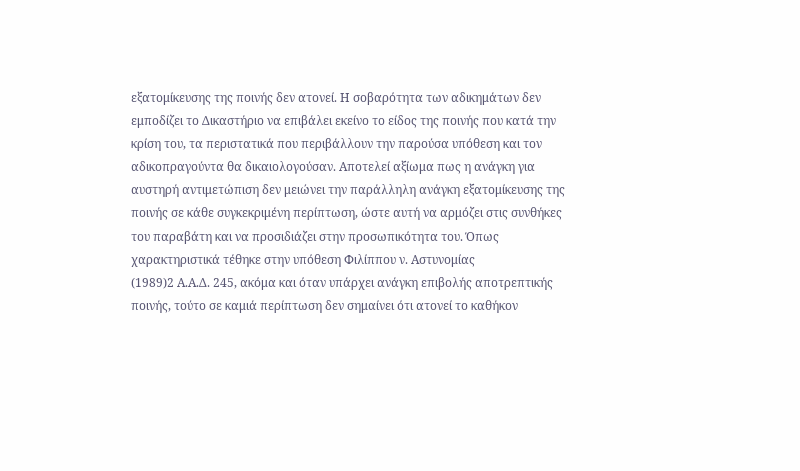εξατομίκευσης της ποινής δεν ατονεί. Η σοβαρότητα των αδικημάτων δεν εμποδίζει το Δικαστήριο να επιβάλει εκείνο το είδος της ποινής που κατά την κρίση του, τα περιστατικά που περιβάλλουν την παρούσα υπόθεση και τον αδικοπραγούντα θα δικαιολογούσαν. Αποτελεί αξίωμα πως η ανάγκη για αυστηρή αντιμετώπιση δεν μειώνει την παράλληλη ανάγκη εξατομίκευσης της ποινής σε κάθε συγκεκριμένη περίπτωση, ώστε αυτή να αρμόζει στις συνθήκες του παραβάτη και να προσιδιάζει στην προσωπικότητα του. Όπως χαρακτηριστικά τέθηκε στην υπόθεση Φιλίππου ν. Αστυνομίας
(1989)2 Α.Α.Δ. 245, ακόμα και όταν υπάρχει ανάγκη επιβολής αποτρεπτικής ποινής, τούτο σε καμιά περίπτωση δεν σημαίνει ότι ατονεί το καθήκον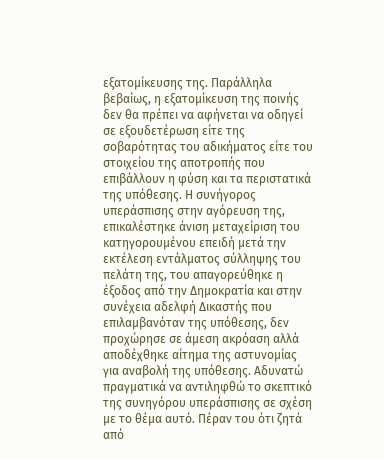εξατομίκευσης της. Παράλληλα βεβαίως, η εξατομίκευση της ποινής δεν θα πρέπει να αφήνεται να οδηγεί σε εξουδετέρωση είτε της σοβαρότητας του αδικήματος είτε του στοιχείου της αποτροπής που επιβάλλουν η φύση και τα περιστατικά της υπόθεσης. Η συνήγορος υπεράσπισης στην αγόρευση της, επικαλέστηκε άνιση μεταχείριση του κατηγορουμένου επειδή μετά την εκτέλεση εντάλματος σύλληψης του πελάτη της, του απαγορεύθηκε η έξοδος από την Δημοκρατία και στην συνέχεια αδελφή Δικαστής που επιλαμβανόταν της υπόθεσης, δεν προχώρησε σε άμεση ακρόαση αλλά αποδέχθηκε αίτημα της αστυνομίας για αναβολή της υπόθεσης. Αδυνατώ πραγματικά να αντιληφθώ το σκεπτικό της συνηγόρου υπεράσπισης σε σχέση με το θέμα αυτό. Πέραν του ότι ζητά από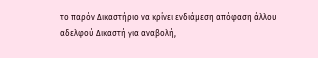το παρόν Δικαστήριο να κρίνει ενδιάμεση απόφαση άλλου αδελφού Δικαστή για αναβολή,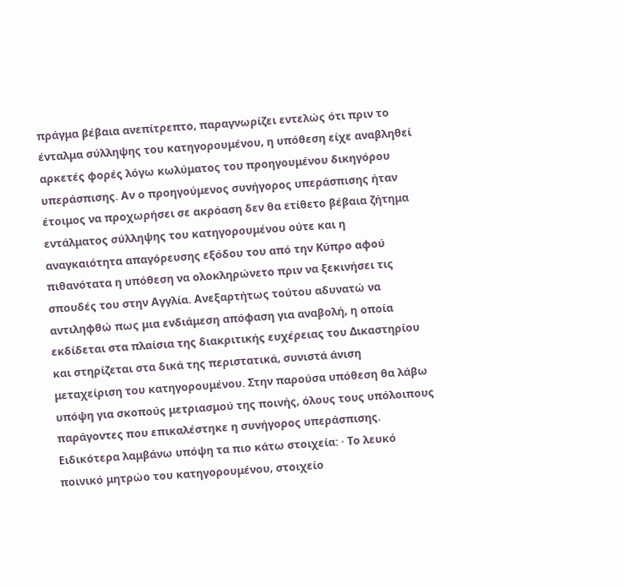πράγμα βέβαια ανεπίτρεπτο, παραγνωρίζει εντελώς ότι πριν το ένταλμα σύλληψης του κατηγορουμένου, η υπόθεση είχε αναβληθεί αρκετές φορές λόγω κωλύματος του προηγουμένου δικηγόρου υπεράσπισης. Αν ο προηγούμενος συνήγορος υπεράσπισης ήταν έτοιμος να προχωρήσει σε ακρόαση δεν θα ετίθετο βέβαια ζήτημα εντάλματος σύλληψης του κατηγορουμένου ούτε και η αναγκαιότητα απαγόρευσης εξόδου του από την Κύπρο αφού πιθανότατα η υπόθεση να ολοκληρώνετο πριν να ξεκινήσει τις σπουδές του στην Αγγλία. Ανεξαρτήτως τούτου αδυνατώ να αντιληφθώ πως μια ενδιάμεση απόφαση για αναβολή, η οποία εκδίδεται στα πλαίσια της διακριτικής ευχέρειας του Δικαστηρίου και στηρίζεται στα δικά της περιστατικά, συνιστά άνιση μεταχείριση του κατηγορουμένου. Στην παρούσα υπόθεση θα λάβω υπόψη για σκοπούς μετριασμού της ποινής, όλους τους υπόλοιπους παράγοντες που επικαλέστηκε η συνήγορος υπεράσπισης. Ειδικότερα λαμβάνω υπόψη τα πιο κάτω στοιχεία: · Το λευκό ποινικό μητρώο του κατηγορουμένου, στοιχείο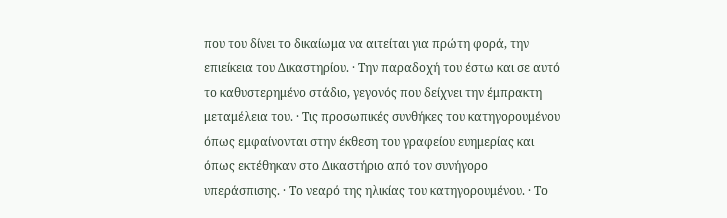που του δίνει το δικαίωμα να αιτείται για πρώτη φορά, την επιείκεια του Δικαστηρίου. · Την παραδοχή του έστω και σε αυτό το καθυστερημένο στάδιο, γεγονός που δείχνει την έμπρακτη μεταμέλεια του. · Τις προσωπικές συνθήκες του κατηγορουμένου όπως εμφαίνονται στην έκθεση του γραφείου ευημερίας και όπως εκτέθηκαν στο Δικαστήριο από τον συνήγορο υπεράσπισης. · Το νεαρό της ηλικίας του κατηγορουμένου. · Το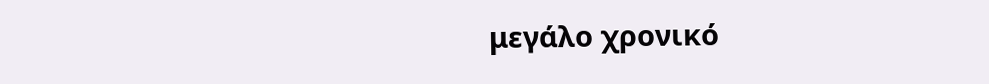μεγάλο χρονικό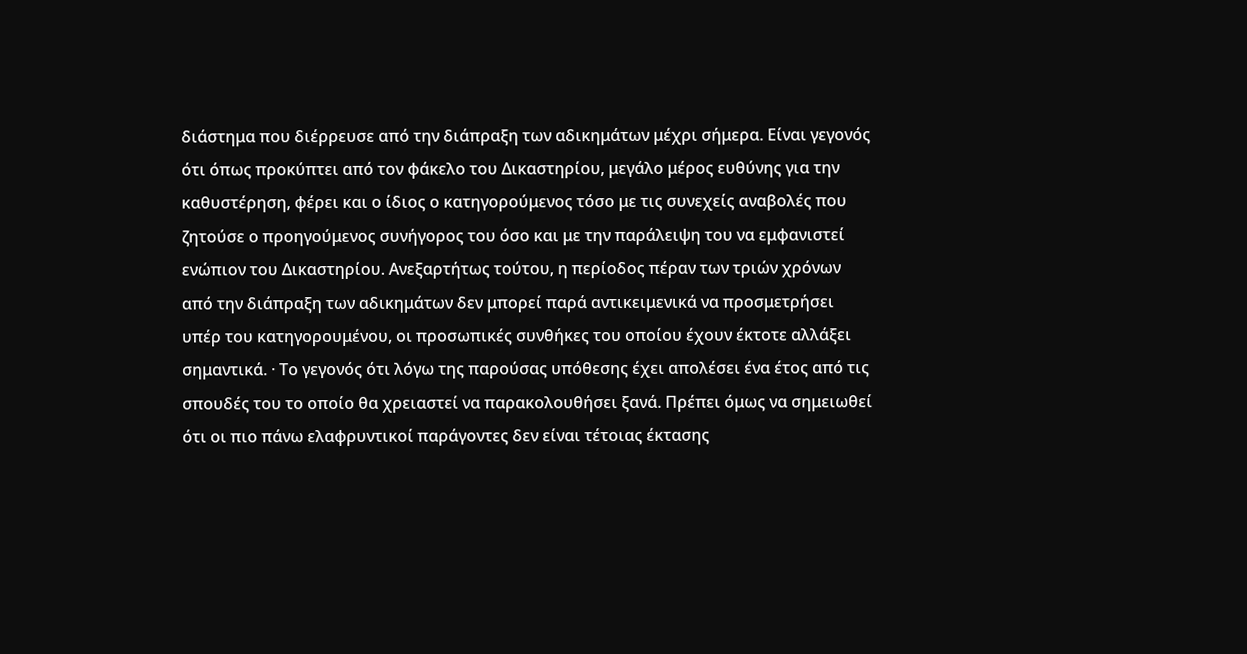διάστημα που διέρρευσε από την διάπραξη των αδικημάτων μέχρι σήμερα. Είναι γεγονός ότι όπως προκύπτει από τον φάκελο του Δικαστηρίου, μεγάλο μέρος ευθύνης για την καθυστέρηση, φέρει και ο ίδιος ο κατηγορούμενος τόσο με τις συνεχείς αναβολές που ζητούσε ο προηγούμενος συνήγορος του όσο και με την παράλειψη του να εμφανιστεί ενώπιον του Δικαστηρίου. Ανεξαρτήτως τούτου, η περίοδος πέραν των τριών χρόνων από την διάπραξη των αδικημάτων δεν μπορεί παρά αντικειμενικά να προσμετρήσει υπέρ του κατηγορουμένου, οι προσωπικές συνθήκες του οποίου έχουν έκτοτε αλλάξει σημαντικά. · Το γεγονός ότι λόγω της παρούσας υπόθεσης έχει απολέσει ένα έτος από τις σπουδές του το οποίο θα χρειαστεί να παρακολουθήσει ξανά. Πρέπει όμως να σημειωθεί ότι οι πιο πάνω ελαφρυντικοί παράγοντες δεν είναι τέτοιας έκτασης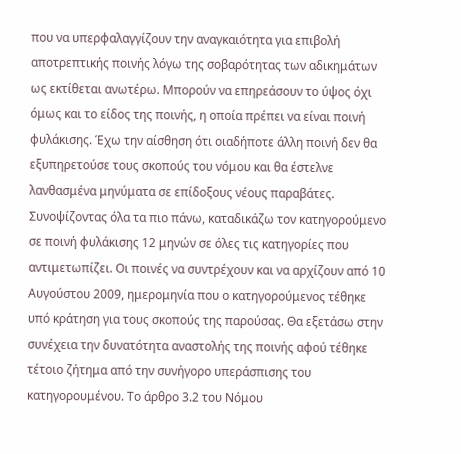που να υπερφαλαγγίζουν την αναγκαιότητα για επιβολή αποτρεπτικής ποινής λόγω της σοβαρότητας των αδικημάτων ως εκτίθεται ανωτέρω. Μπορούν να επηρεάσουν το ύψος όχι όμως και το είδος της ποινής, η οποία πρέπει να είναι ποινή φυλάκισης. Έχω την αίσθηση ότι οιαδήποτε άλλη ποινή δεν θα εξυπηρετούσε τους σκοπούς του νόμου και θα έστελνε λανθασμένα μηνύματα σε επίδοξους νέους παραβάτες. Συνοψίζοντας όλα τα πιο πάνω, καταδικάζω τον κατηγορούμενο σε ποινή φυλάκισης 12 μηνών σε όλες τις κατηγορίες που αντιμετωπίζει. Οι ποινές να συντρέχουν και να αρχίζουν από 10 Αυγούστου 2009, ημερομηνία που ο κατηγορούμενος τέθηκε υπό κράτηση για τους σκοπούς της παρούσας. Θα εξετάσω στην συνέχεια την δυνατότητα αναστολής της ποινής αφού τέθηκε τέτοιο ζήτημα από την συνήγορο υπεράσπισης του κατηγορουμένου. Το άρθρο 3.2 του Νόμου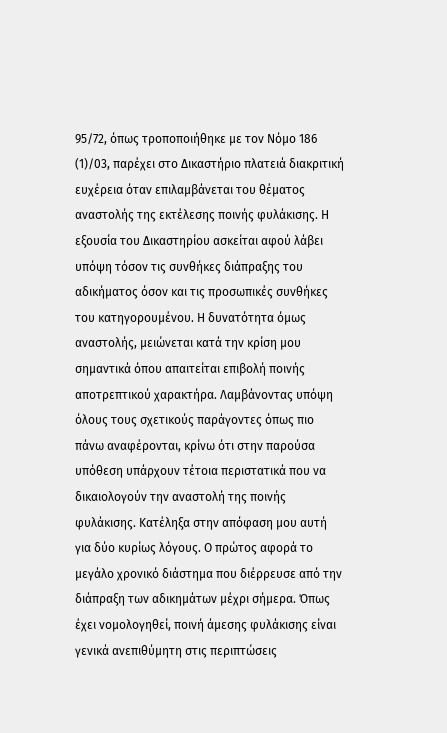95/72, όπως τροποποιήθηκε με τον Νόμο 186
(1)/03, παρέχει στο Δικαστήριο πλατειά διακριτική ευχέρεια όταν επιλαμβάνεται του θέματος αναστολής της εκτέλεσης ποινής φυλάκισης. Η εξουσία του Δικαστηρίου ασκείται αφού λάβει υπόψη τόσον τις συνθήκες διάπραξης του αδικήματος όσον και τις προσωπικές συνθήκες του κατηγορουμένου. Η δυνατότητα όμως αναστολής, μειώνεται κατά την κρίση μου σημαντικά όπου απαιτείται επιβολή ποινής αποτρεπτικού χαρακτήρα. Λαμβάνοντας υπόψη όλους τους σχετικούς παράγοντες όπως πιο πάνω αναφέρονται, κρίνω ότι στην παρούσα υπόθεση υπάρχουν τέτοια περιστατικά που να δικαιολογούν την αναστολή της ποινής φυλάκισης. Κατέληξα στην απόφαση μου αυτή για δύο κυρίως λόγους. Ο πρώτος αφορά το μεγάλο χρονικό διάστημα που διέρρευσε από την διάπραξη των αδικημάτων μέχρι σήμερα. Όπως έχει νομολογηθεί, ποινή άμεσης φυλάκισης είναι γενικά ανεπιθύμητη στις περιπτώσεις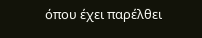όπου έχει παρέλθει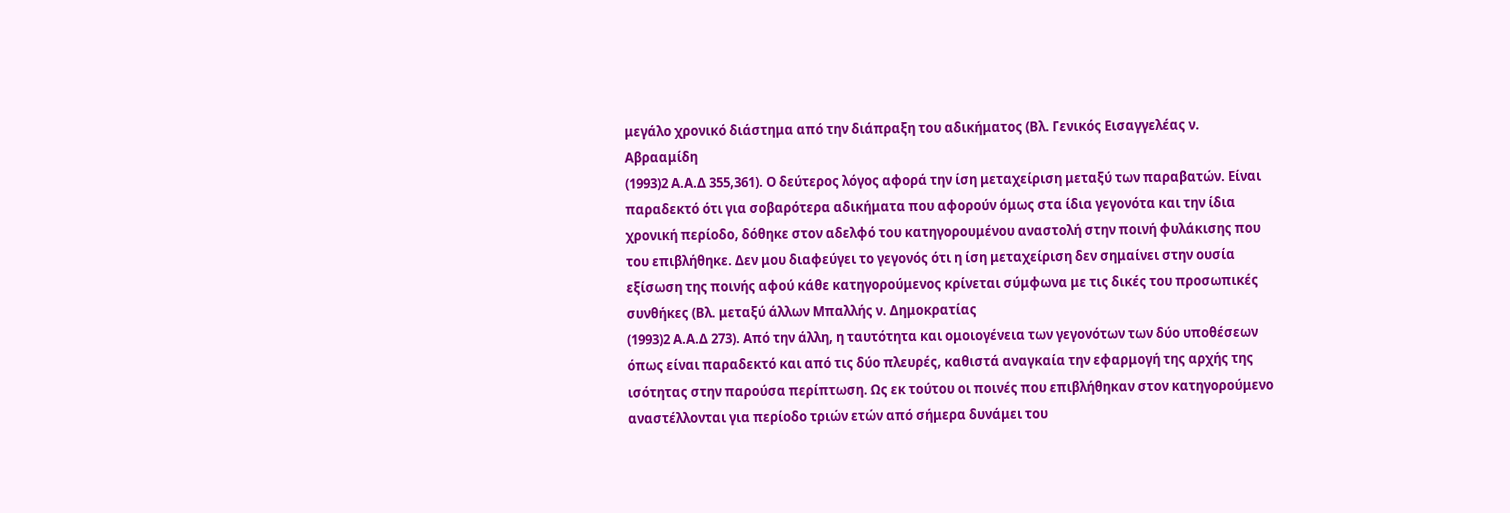μεγάλο χρονικό διάστημα από την διάπραξη του αδικήματος (Βλ. Γενικός Εισαγγελέας ν. Αβρααμίδη
(1993)2 Α.Α.Δ 355,361). Ο δεύτερος λόγος αφορά την ίση μεταχείριση μεταξύ των παραβατών. Είναι παραδεκτό ότι για σοβαρότερα αδικήματα που αφορούν όμως στα ίδια γεγονότα και την ίδια χρονική περίοδο, δόθηκε στον αδελφό του κατηγορουμένου αναστολή στην ποινή φυλάκισης που του επιβλήθηκε. Δεν μου διαφεύγει το γεγονός ότι η ίση μεταχείριση δεν σημαίνει στην ουσία εξίσωση της ποινής αφού κάθε κατηγορούμενος κρίνεται σύμφωνα με τις δικές του προσωπικές συνθήκες (Βλ. μεταξύ άλλων Μπαλλής ν. Δημοκρατίας
(1993)2 Α.Α.Δ 273). Από την άλλη, η ταυτότητα και ομοιογένεια των γεγονότων των δύο υποθέσεων όπως είναι παραδεκτό και από τις δύο πλευρές, καθιστά αναγκαία την εφαρμογή της αρχής της ισότητας στην παρούσα περίπτωση. Ως εκ τούτου οι ποινές που επιβλήθηκαν στον κατηγορούμενο αναστέλλονται για περίοδο τριών ετών από σήμερα δυνάμει του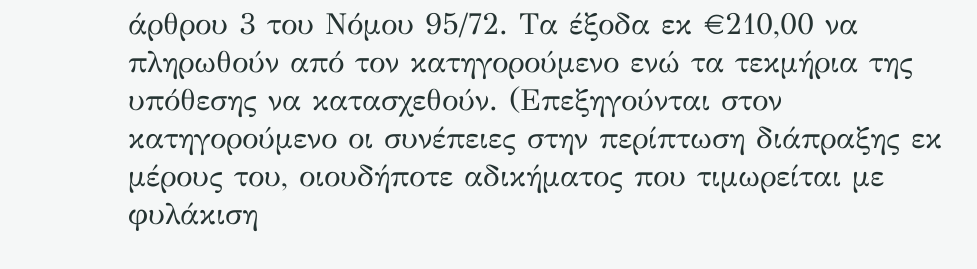άρθρου 3 του Νόμου 95/72. Τα έξοδα εκ €210,00 να πληρωθούν από τον κατηγορούμενο ενώ τα τεκμήρια της υπόθεσης να κατασχεθούν. (Επεξηγούνται στον κατηγορούμενο οι συνέπειες στην περίπτωση διάπραξης εκ μέρους του, οιουδήποτε αδικήματος που τιμωρείται με φυλάκιση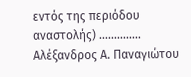εντός της περιόδου αναστολής) .............. Αλέξανδρος Α. Παναγιώτου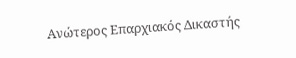Ανώτερος Επαρχιακός Δικαστής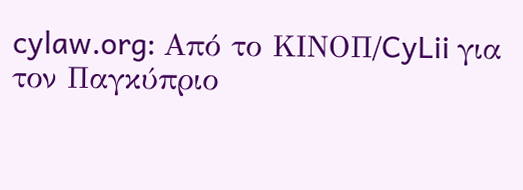cylaw.org: Από το ΚΙΝOΠ/CyLii για τον Παγκύπριο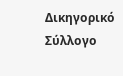Δικηγορικό Σύλλογο